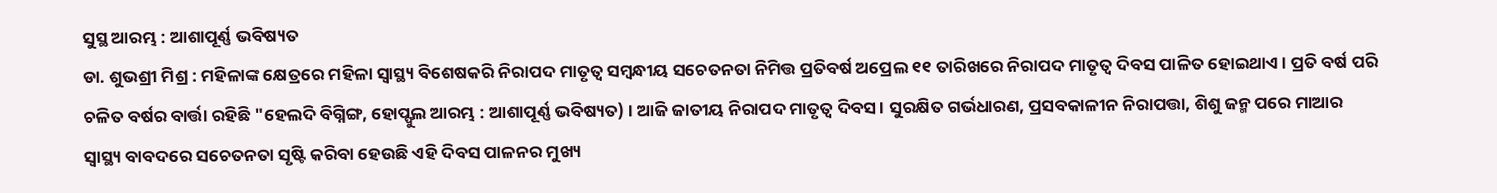ସୁସ୍ଥ ଆରମ୍ଭ : ଆଶାପୂର୍ଣ୍ଣ ଭବିଷ୍ୟତ
ଡା. ଶୁଭଶ୍ରୀ ମିଶ୍ର : ମହିଳାଙ୍କ କ୍ଷେତ୍ରରେ ମହିଳା ସ୍ୱାସ୍ଥ୍ୟ ବିଶେଷକରି ନିରାପଦ ମାତୃତ୍ୱ ସମ୍ବନ୍ଧୀୟ ସଚେତନତା ନିମିତ୍ତ ପ୍ରତିବର୍ଷ ଅପ୍ରେଲ ୧୧ ତାରିଖରେ ନିରାପଦ ମାତୃତ୍ୱ ଦିବସ ପାଳିତ ହୋଇଥାଏ । ପ୍ରତି ବର୍ଷ ପରି ଚଳିତ ବର୍ଷର ବାର୍ତ୍ତା ରହିଛି "ହେଲଦି ବିଗ୍ନିଙ୍ଗ, ହୋପ୍ଫୁଲ ଆରମ୍ଭ : ଆଶାପୂର୍ଣ୍ଣ ଭବିଷ୍ୟତ) । ଆଜି ଜାତୀୟ ନିରାପଦ ମାତୃତ୍ୱ ଦିବସ । ସୁରକ୍ଷିତ ଗର୍ଭଧାରଣ, ପ୍ରସବକାଳୀନ ନିରାପତ୍ତା, ଶିଶୁ ଜନ୍ମ ପରେ ମାଆର ସ୍ୱାସ୍ଥ୍ୟ ବାବଦରେ ସଚେତନତା ସୃଷ୍ଟି କରିବା ହେଉଛି ଏହି ଦିବସ ପାଳନର ମୁଖ୍ୟ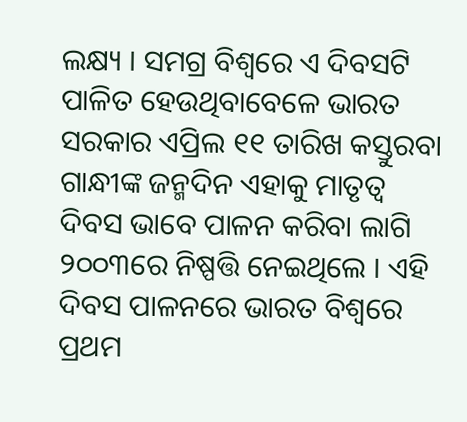ଲକ୍ଷ୍ୟ । ସମଗ୍ର ବିଶ୍ୱରେ ଏ ଦିବସଟି ପାଳିତ ହେଉଥିବାବେଳେ ଭାରତ ସରକାର ଏପ୍ରିଲ ୧୧ ତାରିଖ କସ୍ତୁରବା ଗାନ୍ଧୀଙ୍କ ଜନ୍ମଦିନ ଏହାକୁ ମାତୃତ୍ୱ ଦିବସ ଭାବେ ପାଳନ କରିବା ଲାଗି ୨୦୦୩ରେ ନିଷ୍ପତ୍ତି ନେଇଥିଲେ । ଏହି ଦିବସ ପାଳନରେ ଭାରତ ବିଶ୍ୱରେ ପ୍ରଥମ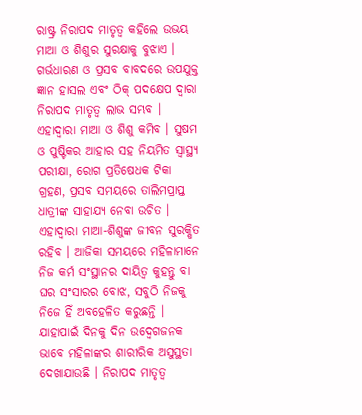ରାଷ୍ଟ୍ର ନିରାପଦ ମାତୃତ୍ୱ କହିଲେ ଉଭୟ ମାଆ ଓ ଶିଶୁର ସୁରକ୍ଷାକୁ ବୁଝାଏ । ଗର୍ଭଧାରଣ ଓ ପ୍ରସବ ବାବଦରେ ଉପଯୁକ୍ତ ଜ୍ଞାନ ହାସଲ ଏବଂ ଠିକ୍ ପଦକ୍ଷେପ ଦ୍ୱାରା ନିରାପଦ ମାତୃତ୍ୱ ଲାଭ ସମ୍ଭବ । ଏହାଦ୍ୱାରା ମାଆ ଓ ଶିଶୁ କମିବ । ସୁଷମ ଓ ପୁଷ୍ଟିକର ଆହାର ସହ ନିୟମିତ ସ୍ୱାସ୍ଥ୍ୟ ପରୀକ୍ଷା, ରୋଗ ପ୍ରତିଷେଧକ ଟିକା ଗ୍ରହଣ, ପ୍ରସବ ସମୟରେ ତାଲିମପ୍ରାପ୍ତ ଧାତ୍ରୀଙ୍କ ସାହାଯ୍ୟ ନେବା ଉଚିତ । ଏହାଦ୍ୱାରା ମାଆ-ଶିଶୁଙ୍କ ଜୀବନ ସୁରକ୍ଷିତ ରହିବ । ଆଜିକା ସମୟରେ ମହିଳାମାନେ ନିଜ କର୍ମ ସଂସ୍ଥାନର ଦାୟିତ୍ୱ କୁହନ୍ତୁ ବା ଘର ସଂସାରର ବୋଝ, ସବୁଠି ନିଜକୁ ନିଜେ ହିଁ ଅବହେଳିତ କରୁଛନ୍ତି । ଯାହାପାଇଁ ଦିନକୁ ଦିନ ଉଦ୍ବେଗଜନକ ଭାବେ ମହିଳାଙ୍କର ଶାରୀରିକ ଅସୁସ୍ଥତା ଦେଖାଯାଉଛି । ନିରାପଦ ମାତୃତ୍ୱ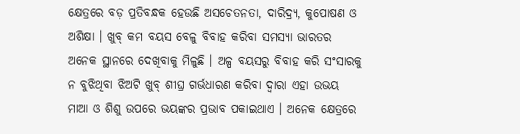କ୍ଷେତ୍ରରେ ବଡ଼ ପ୍ରତିବନ୍ଧକ ହେଉଛି ଅସଚେତନତା, ଦାରିଦ୍ର୍ୟ, କୁପୋଷଣ ଓ ଅଶିକ୍ଷା । ଖୁବ୍ କମ ବୟସ ବେଳୁ ବିବାହ କରିବା ସମସ୍ୟା ଭାରତର ଅନେକ ସ୍ଥାନରେ ଦେଖିବାକୁ ମିଳୁଛି । ଅଳ୍ପ ବୟସରୁ ବିବାହ କରି ସଂସାରକୁ ନ ବୁଝିଥିବା ଝିଅଟି ଖୁବ୍ ଶୀଘ୍ର ଗର୍ଭଧାରଣ କରିବା ଦ୍ୱାରା ଏହା ଉଭୟ ମାଆ ଓ ଶିଶୁ ଉପରେ ଭୟଙ୍କର ପ୍ରଭାବ ପକାଇଥାଏ । ଅନେକ କ୍ଷେତ୍ରରେ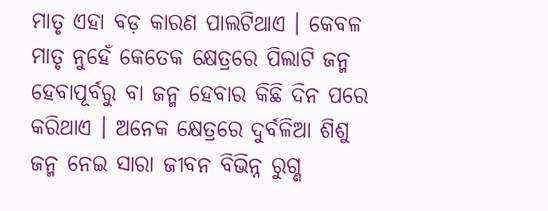ମାତୃ ଏହା ବଡ଼ କାରଣ ପାଲଟିଥାଏ । କେବଳ ମାତୃ ନୁହେଁ କେତେକ କ୍ଷେତ୍ରରେ ପିଲାଟି ଜନ୍ମ ହେବାପୂର୍ବରୁ ବା ଜନ୍ମ ହେବାର କିଛି ଦିନ ପରେ କରିଥାଏ । ଅନେକ କ୍ଷେତ୍ରରେ ଦୁର୍ବଳିଆ ଶିଶୁ ଜନ୍ମ ନେଇ ସାରା ଜୀବନ ବିଭିନ୍ନ ରୁଗ୍ଣ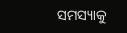ସମସ୍ୟାକୁ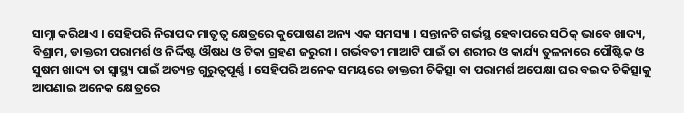ସାମ୍ନା କରିଥାଏ । ସେହିପରି ନିରାପଦ ମାତୃତ୍ୱ କ୍ଷେତ୍ରରେ କୁପୋଷଣ ଅନ୍ୟ ଏକ ସମସ୍ୟା । ସନ୍ତାନଟି ଗର୍ଭସ୍ଥ ହେବାପରେ ସଠିକ୍ ଭାବେ ଖାଦ୍ୟ, ବିଶ୍ରାମ, ଡାକ୍ତରୀ ପରାମର୍ଶ ଓ ନିର୍ଦ୍ଦିଷ୍ଟ ଔଷଧ ଓ ଟିକା ଗ୍ରହଣ ଜରୁରୀ । ଗର୍ଭବତୀ ମାଆଟି ପାଇଁ ତା ଶରୀର ଓ କାର୍ଯ୍ୟ ତୁଳନାରେ ପୌଷ୍ଟିକ ଓ ସୁଷମ ଖାଦ୍ୟ ତା ସ୍ୱାସ୍ଥ୍ୟ ପାଇଁ ଅତ୍ୟନ୍ତ ଗୁରୁତ୍ୱପୂର୍ଣ୍ଣ । ସେହିପରି ଅନେକ ସମୟରେ ଡାକ୍ତରୀ ଚିକିତ୍ସା ବା ପରାମର୍ଶ ଅପେକ୍ଷା ଘର ବଇଦ ଚିକିତ୍ସାକୁ ଆପଣାଇ ଅନେକ କ୍ଷେତ୍ରରେ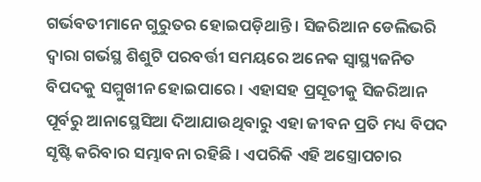ଗର୍ଭବତୀମାନେ ଗୁରୁତର ହୋଇପଡ଼ିଥାନ୍ତି । ସିଜରିଆନ ଡେଲିଭରି ଦ୍ୱାରା ଗର୍ଭସ୍ଥ ଶିଶୁଟି ପରବର୍ତ୍ତୀ ସମୟରେ ଅନେକ ସ୍ୱାସ୍ଥ୍ୟଜନିତ ବିପଦକୁ ସମ୍ମୁଖୀନ ହୋଇପାରେ । ଏହାସହ ପ୍ରସୂତୀକୁ ସିଜରିଆନ ପୂର୍ବରୁ ଆନାସ୍ଥେସିଆ ଦିଆଯାଉଥିବାରୁ ଏହା ଜୀବନ ପ୍ରତି ମଧ୍ୟ ବିପଦ ସୃଷ୍ଟି କରିବାର ସମ୍ଭାବନା ରହିଛି । ଏପରିକି ଏହି ଅସ୍ତ୍ରୋପଚାର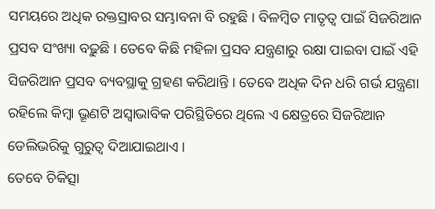ସମୟରେ ଅଧିକ ରକ୍ତସ୍ରାବର ସମ୍ଭାବନା ବି ରହୁଛି । ବିଳମ୍ବିତ ମାତୃତ୍ୱ ପାଇଁ ସିଜରିଆନ ପ୍ରସବ ସଂଖ୍ୟା ବଢ଼ୁଛି । ତେବେ କିଛି ମହିଳା ପ୍ରସବ ଯନ୍ତ୍ରଣାରୁ ରକ୍ଷା ପାଇବା ପାଇଁ ଏହି ସିଜରିଆନ ପ୍ରସବ ବ୍ୟବସ୍ଥାକୁ ଗ୍ରହଣ କରିଥାନ୍ତି । ତେବେ ଅଧିକ ଦିନ ଧରି ଗର୍ଭ ଯନ୍ତ୍ରଣା ରହିଲେ କିମ୍ବା ଭ୍ରୂଣଟି ଅସ୍ୱାଭାବିକ ପରିସ୍ଥିତିରେ ଥିଲେ ଏ କ୍ଷେତ୍ରରେ ସିଜରିଆନ ଡେଲିଭରିକୁ ଗୁରୁତ୍ୱ ଦିଆଯାଇଥାଏ ।
ତେବେ ଚିକିତ୍ସା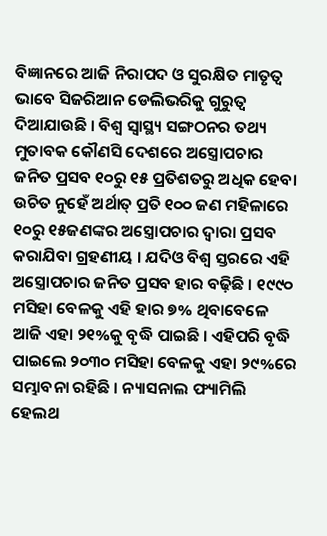ବିଜ୍ଞାନରେ ଆଜି ନିରାପଦ ଓ ସୁରକ୍ଷିତ ମାତୃତ୍ୱ ଭାବେ ସିଜରିଆନ ଡେଲିଭରିକୁ ଗୁରୁତ୍ୱ ଦିଆଯାଉଛି । ବିଶ୍ୱ ସ୍ୱାସ୍ଥ୍ୟ ସଙ୍ଗଠନର ତଥ୍ୟ ମୁତାବକ କୌଣସି ଦେଶରେ ଅସ୍ତ୍ରୋପଚାର ଜନିତ ପ୍ରସବ ୧୦ରୁ ୧୫ ପ୍ରତିଶତରୁ ଅଧିକ ହେବା ଉଚିତ ନୁହେଁ ଅର୍ଥାତ୍ ପ୍ରତି ୧୦୦ ଜଣ ମହିଳାରେ ୧୦ରୁ ୧୫ଜଣଙ୍କର ଅସ୍ତ୍ରୋପଚାର ଦ୍ୱାରା ପ୍ରସବ କରାଯିବା ଗ୍ରହଣୀୟ । ଯଦିଓ ବିଶ୍ୱ ସ୍ତରରେ ଏହି ଅସ୍ତ୍ରୋପଚାର ଜନିତ ପ୍ରସବ ହାର ବଢ଼ିଛି । ୧୯୯୦ ମସିହା ବେଳକୁ ଏହି ହାର ୭% ଥିବାବେଳେ ଆଜି ଏହା ୨୧%କୁ ବୃଦ୍ଧି ପାଇଛି । ଏହିପରି ବୃଦ୍ଧି ପାଇଲେ ୨୦୩୦ ମସିହା ବେଳକୁ ଏହା ୨୯%ରେ ସମ୍ଭାବନା ରହିଛି । ନ୍ୟାସନାଲ ଫ୍ୟାମିଲି ହେଲଥ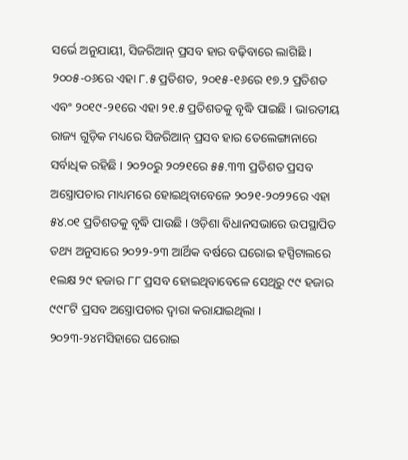ସର୍ଭେ ଅନୁଯାୟୀ, ସିଜରିଆନ୍ ପ୍ରସବ ହାର ବଢ଼ିବାରେ ଲାଗିଛି । ୨୦୦୫-୦୬ରେ ଏହା ୮.୫ ପ୍ରତିଶତ, ୨୦୧୫-୧୬ରେ ୧୭.୨ ପ୍ରତିଶତ ଏବଂ ୨୦୧୯-୨୧ରେ ଏହା ୨୧.୫ ପ୍ରତିଶତକୁ ବୃଦ୍ଧି ପାଇଛି । ଭାରତୀୟ ରାଜ୍ୟ ଗୁଡ଼ିକ ମଧ୍ୟରେ ସିଜରିଆନ୍ ପ୍ରସବ ହାର ତେଲେଙ୍ଗାନାରେ ସର୍ବାଧିକ ରହିଛି । ୨୦୨୦ରୁ ୨୦୨୧ରେ ୫୫.୩୩ ପ୍ରତିଶତ ପ୍ରସବ ଅସ୍ତ୍ରୋପଚାର ମାଧ୍ୟମରେ ହୋଇଥିବାବେଳେ ୨୦୨୧-୨୦୨୨ରେ ଏହା ୫୪.୦୧ ପ୍ରତିଶତକୁ ବୃଦ୍ଧି ପାଉଛି । ଓଡ଼ିଶା ବିଧାନସଭାରେ ଉପସ୍ଥାପିତ ତଥ୍ୟ ଅନୁସାରେ ୨୦୨୨-୨୩ ଆର୍ଥିକ ବର୍ଷରେ ଘରୋଇ ହସ୍ପିଟାଲରେ ୧ଲକ୍ଷ ୨୯ ହଜାର ୮୮ ପ୍ରସବ ହୋଇଥିବାବେଳେ ସେଥିରୁ ୯୯ ହଜାର ୯୯୮ଟି ପ୍ରସବ ଅସ୍ତ୍ରୋପଚାର ଦ୍ୱାରା କରାଯାଇଥିଲା । ୨୦୨୩-୨୪ମସିହାରେ ଘରୋଇ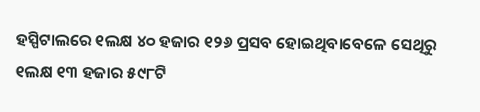ହସ୍ପିଟାଲରେ ୧ଲକ୍ଷ ୪୦ ହଜାର ୧୨୬ ପ୍ରସବ ହୋଇଥିବାବେଳେ ସେଥିରୁ ୧ଲକ୍ଷ ୧୩ ହଜାର ୫୯୮ଟି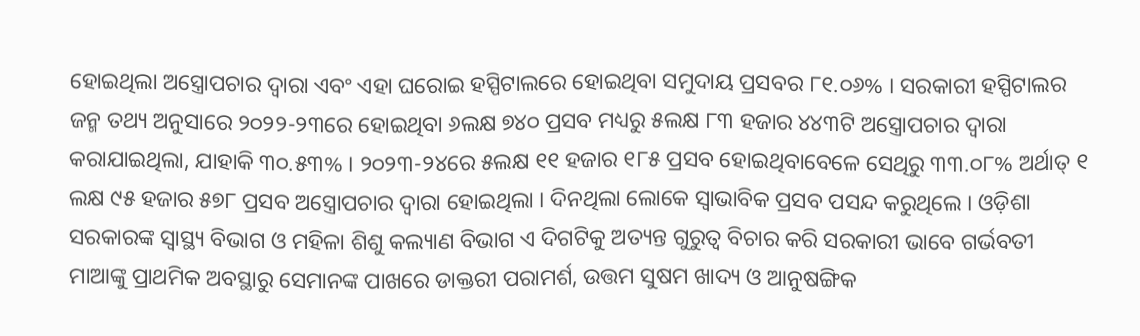ହୋଇଥିଲା ଅସ୍ତ୍ରୋପଚାର ଦ୍ୱାରା ଏବଂ ଏହା ଘରୋଇ ହସ୍ପିଟାଲରେ ହୋଇଥିବା ସମୁଦାୟ ପ୍ରସବର ୮୧.୦୬% । ସରକାରୀ ହସ୍ପିଟାଲର ଜନ୍ମ ତଥ୍ୟ ଅନୁସାରେ ୨୦୨୨-୨୩ରେ ହୋଇଥିବା ୬ଲକ୍ଷ ୭୪୦ ପ୍ରସବ ମଧ୍ୟରୁ ୫ଲକ୍ଷ ୮୩ ହଜାର ୪୪୩ଟି ଅସ୍ତ୍ରୋପଚାର ଦ୍ୱାରା କରାଯାଇଥିଲା, ଯାହାକି ୩୦.୫୩% । ୨୦୨୩-୨୪ରେ ୫ଲକ୍ଷ ୧୧ ହଜାର ୧୮୫ ପ୍ରସବ ହୋଇଥିବାବେଳେ ସେଥିରୁ ୩୩.୦୮% ଅର୍ଥାତ୍ ୧ ଲକ୍ଷ ୯୫ ହଜାର ୫୭୮ ପ୍ରସବ ଅସ୍ତ୍ରୋପଚାର ଦ୍ୱାରା ହୋଇଥିଲା । ଦିନଥିଲା ଲୋକେ ସ୍ୱାଭାବିକ ପ୍ରସବ ପସନ୍ଦ କରୁଥିଲେ । ଓଡ଼ିଶା ସରକାରଙ୍କ ସ୍ୱାସ୍ଥ୍ୟ ବିଭାଗ ଓ ମହିଳା ଶିଶୁ କଲ୍ୟାଣ ବିଭାଗ ଏ ଦିଗଟିକୁ ଅତ୍ୟନ୍ତ ଗୁରୁତ୍ୱ ବିଚାର କରି ସରକାରୀ ଭାବେ ଗର୍ଭବତୀ ମାଆଙ୍କୁ ପ୍ରାଥମିକ ଅବସ୍ଥାରୁ ସେମାନଙ୍କ ପାଖରେ ଡାକ୍ତରୀ ପରାମର୍ଶ, ଉତ୍ତମ ସୁଷମ ଖାଦ୍ୟ ଓ ଆନୁଷଙ୍ଗିକ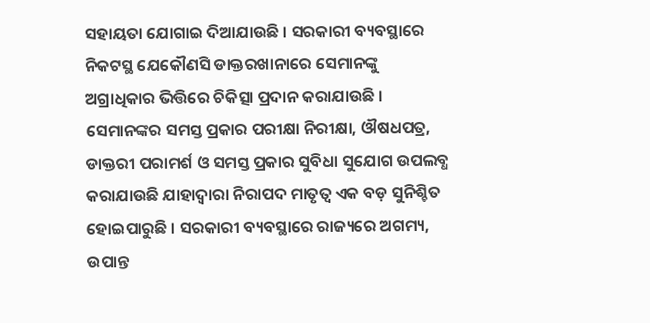ସହାୟତା ଯୋଗାଇ ଦିଆଯାଉଛି । ସରକାରୀ ବ୍ୟବସ୍ଥାରେ ନିକଟସ୍ଥ ଯେକୌଣସି ଡାକ୍ତରଖାନାରେ ସେମାନଙ୍କୁ ଅଗ୍ରାଧିକାର ଭିତ୍ତିରେ ଚିକିତ୍ସା ପ୍ରଦାନ କରାଯାଉଛି । ସେମାନଙ୍କର ସମସ୍ତ ପ୍ରକାର ପରୀକ୍ଷା ନିରୀକ୍ଷା, ଔଷଧପତ୍ର, ଡାକ୍ତରୀ ପରାମର୍ଶ ଓ ସମସ୍ତ ପ୍ରକାର ସୁବିଧା ସୁଯୋଗ ଉପଲବ୍ଧ କରାଯାଉଛି ଯାହାଦ୍ୱାରା ନିରାପଦ ମାତୃତ୍ୱ ଏକ ବଡ଼ ସୁନିଶ୍ଚିତ ହୋଇପାରୁଛି । ସରକାରୀ ବ୍ୟବସ୍ଥାରେ ରାଜ୍ୟରେ ଅଗମ୍ୟ, ଉପାନ୍ତ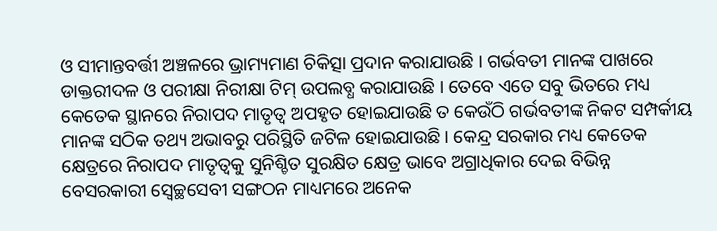ଓ ସୀମାନ୍ତବର୍ତ୍ତୀ ଅଞ୍ଚଳରେ ଭ୍ରାମ୍ୟମାଣ ଚିକିତ୍ସା ପ୍ରଦାନ କରାଯାଉଛି । ଗର୍ଭବତୀ ମାନଙ୍କ ପାଖରେ ଡାକ୍ତରୀଦଳ ଓ ପରୀକ୍ଷା ନିରୀକ୍ଷା ଟିମ୍ ଉପଲବ୍ଧ କରାଯାଉଛି । ତେବେ ଏତେ ସବୁ ଭିତରେ ମଧ୍ୟ କେତେକ ସ୍ଥାନରେ ନିରାପଦ ମାତୃତ୍ୱ ଅପହୃତ ହୋଇଯାଉଛି ତ କେଉଁଠି ଗର୍ଭବତୀଙ୍କ ନିକଟ ସମ୍ପର୍କୀୟ ମାନଙ୍କ ସଠିକ ତଥ୍ୟ ଅଭାବରୁ ପରିସ୍ଥିତି ଜଟିଳ ହୋଇଯାଉଛି । କେନ୍ଦ୍ର ସରକାର ମଧ୍ୟ କେତେକ କ୍ଷେତ୍ରରେ ନିରାପଦ ମାତୃତ୍ୱକୁ ସୁନିଶ୍ଚିତ ସୁରକ୍ଷିତ କ୍ଷେତ୍ର ଭାବେ ଅଗ୍ରାଧିକାର ଦେଇ ବିଭିନ୍ନ ବେସରକାରୀ ସ୍ୱେଚ୍ଛସେବୀ ସଙ୍ଗଠନ ମାଧ୍ୟମରେ ଅନେକ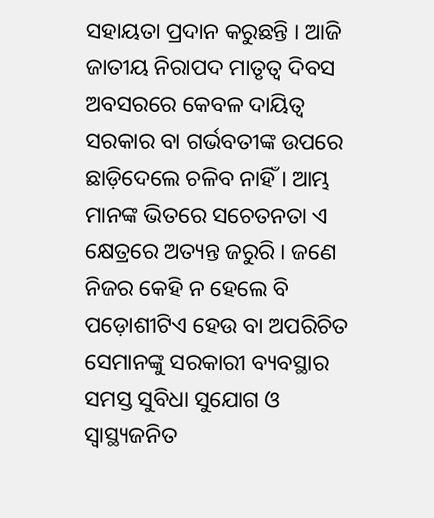ସହାୟତା ପ୍ରଦାନ କରୁଛନ୍ତି । ଆଜି ଜାତୀୟ ନିରାପଦ ମାତୃତ୍ୱ ଦିବସ ଅବସରରେ କେବଳ ଦାୟିତ୍ୱ ସରକାର ବା ଗର୍ଭବତୀଙ୍କ ଉପରେ ଛାଡ଼ିଦେଲେ ଚଳିବ ନାହିଁ । ଆମ୍ଭ ମାନଙ୍କ ଭିତରେ ସଚେତନତା ଏ କ୍ଷେତ୍ରରେ ଅତ୍ୟନ୍ତ ଜରୁରି । ଜଣେ ନିଜର କେହି ନ ହେଲେ ବି ପଡ଼ୋଶୀଟିଏ ହେଉ ବା ଅପରିଚିତ ସେମାନଙ୍କୁ ସରକାରୀ ବ୍ୟବସ୍ଥାର ସମସ୍ତ ସୁବିଧା ସୁଯୋଗ ଓ ସ୍ୱାସ୍ଥ୍ୟଜନିତ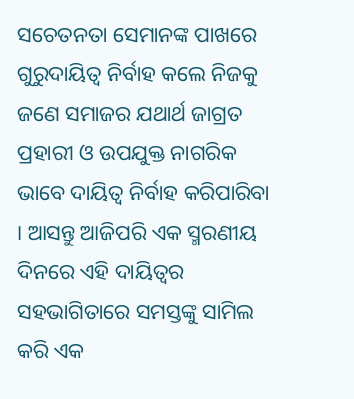ସଚେତନତା ସେମାନଙ୍କ ପାଖରେ ଗୁରୁଦାୟିତ୍ୱ ନିର୍ବାହ କଲେ ନିଜକୁ ଜଣେ ସମାଜର ଯଥାର୍ଥ ଜାଗ୍ରତ ପ୍ରହାରୀ ଓ ଉପଯୁକ୍ତ ନାଗରିକ ଭାବେ ଦାୟିତ୍ୱ ନିର୍ବାହ କରିପାରିବା । ଆସନ୍ତୁ ଆଜିପରି ଏକ ସ୍ମରଣୀୟ ଦିନରେ ଏହି ଦାୟିତ୍ୱର ସହଭାଗିତାରେ ସମସ୍ତଙ୍କୁ ସାମିଲ କରି ଏକ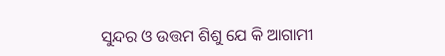ସୁନ୍ଦର ଓ ଉତ୍ତମ ଶିଶୁ ଯେ କି ଆଗାମୀ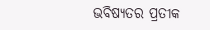ଭବିଷ୍ୟତର ପ୍ରତୀକ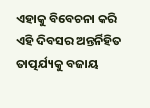ଏହାକୁ ବିବେଚନା କରି ଏହି ଦିବସର ଅନ୍ତର୍ନିହିତ ତାତ୍ପର୍ଯ୍ୟକୁ ବଜାୟ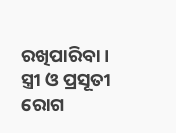ରଖିପାରିବା ।
ସ୍ତ୍ରୀ ଓ ପ୍ରସୂତୀ ରୋଗ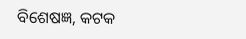ବିଶେଷଜ୍ଞ, କଟକ